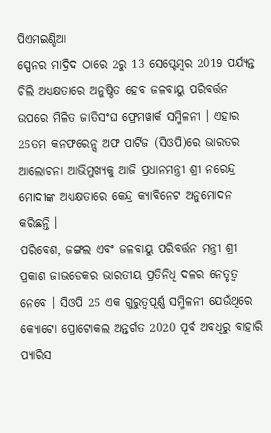ପିଏମଇଣ୍ଡିଆ
ସ୍ପେନର ମାଦ୍ରିଦ ଠାରେ 2ରୁ 13 ସେପ୍ଟେମ୍ବର 2019 ପର୍ଯ୍ୟନ୍ତ ଚିଲି ଅଧ୍ୟକ୍ଷତାରେ ଅନୁଷ୍ଠିତ ହେବ ଜଳବାୟୁ ପରିବର୍ତ୍ତନ ଉପରେ ମିଳିତ ଜାତିସଂଘ ଫ୍ରେମୱାର୍କ ସମ୍ମିଳନୀ । ଏହାର 25ତମ କନଫରେନ୍ସ ଅଫ ପାର୍ଟିଜ (ସିଓପି)ରେ ଭାରତର ଆଲୋଚନା ଆଭିମୁଖ୍ୟକୁ ଆଜି ପ୍ରଧାନମନ୍ତ୍ରୀ ଶ୍ରୀ ନରେନ୍ଦ୍ର ମୋଦୀଙ୍କ ଅଧ୍ୟକ୍ଷତାରେ କେନ୍ଦ୍ର କ୍ୟାବିନେଟ ଅନୁମୋଦନ କରିଛନ୍ତି ।
ପରିବେଶ, ଜଙ୍ଗଲ ଏବଂ ଜଳବାୟୁ ପରିବର୍ତ୍ତନ ମନ୍ତ୍ରୀ ଶ୍ରୀ ପ୍ରକାଶ ଜାଭଡେକର ଭାରତୀୟ ପ୍ରତିନିଧି ଦଳର ନେତୃତ୍ୱ ନେବେ । ସିଓପି 25 ଏକ ଗୁରୁତ୍ୱପୂର୍ଣ୍ଣ ସମ୍ମିଳନୀ ଯେଉଁଥିରେ କ୍ୟୋଟୋ ପ୍ରୋଟୋକଲ ଅନ୍ତର୍ଗତ 2020 ପୂର୍ବ ଅବଧିରୁ ବାହାରି ପ୍ୟାରିସ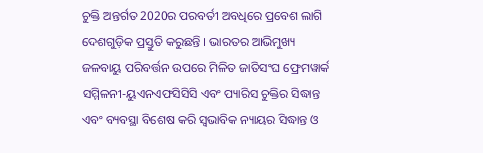ଚୁକ୍ତି ଅନ୍ତର୍ଗତ 2020ର ପରବର୍ତୀ ଅବଧିରେ ପ୍ରବେଶ ଲାଗି ଦେଶଗୁଡ଼ିକ ପ୍ରସ୍ତୁତି କରୁଛନ୍ତି । ଭାରତର ଆଭିମୁଖ୍ୟ ଜଳବାୟୁ ପରିବର୍ତ୍ତନ ଉପରେ ମିଳିତ ଜାତିସଂଘ ଫ୍ରେମୱାର୍କ ସମ୍ମିଳନୀ-ୟୁଏନଏଫସିସିସି ଏବଂ ପ୍ୟାରିସ ଚୁକ୍ତିର ସିଦ୍ଧାନ୍ତ ଏବଂ ବ୍ୟବସ୍ଥା ବିଶେଷ କରି ସ୍ୱଭାବିକ ନ୍ୟାୟର ସିଦ୍ଧାନ୍ତ ଓ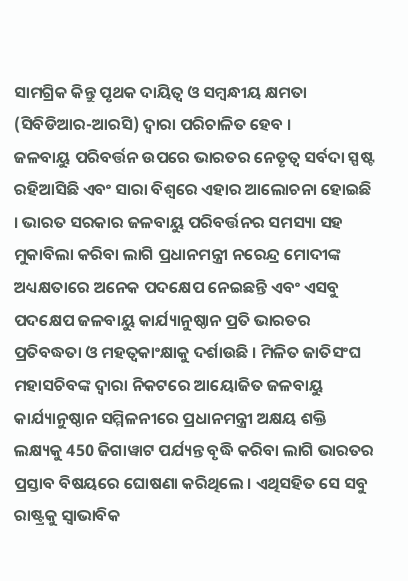ସାମଗ୍ରିକ କିନ୍ତୁ ପୃଥକ ଦାୟିତ୍ୱ ଓ ସମ୍ବନ୍ଧୀୟ କ୍ଷମତା (ସିବିଡିଆର-ଆରସି) ଦ୍ୱାରା ପରିଚାଳିତ ହେବ ।
ଜଳବାୟୁ ପରିବର୍ତ୍ତନ ଉପରେ ଭାରତର ନେତୃତ୍ୱ ସର୍ବଦା ସ୍ପଷ୍ଟ ରହିଆସିଛି ଏବଂ ସାରା ବିଶ୍ୱରେ ଏହାର ଆଲୋଚନା ହୋଇଛି । ଭାରତ ସରକାର ଜଳବାୟୁ ପରିବର୍ତ୍ତନର ସମସ୍ୟା ସହ ମୁକାବିଲା କରିବା ଲାଗି ପ୍ରଧାନମନ୍ତ୍ରୀ ନରେନ୍ଦ୍ର ମୋଦୀଙ୍କ ଅଧ୍ୟକ୍ଷତାରେ ଅନେକ ପଦକ୍ଷେପ ନେଇଛନ୍ତି ଏବଂ ଏସବୁ ପଦକ୍ଷେପ ଜଳବାୟୁ କାର୍ଯ୍ୟାନୁଷ୍ଠାନ ପ୍ରତି ଭାରତର ପ୍ରତିବଦ୍ଧତା ଓ ମହତ୍ୱକାଂକ୍ଷାକୁ ଦର୍ଶାଉଛି । ମିଳିତ ଜାତିସଂଘ ମହାସଚିବଙ୍କ ଦ୍ୱାରା ନିକଟରେ ଆୟୋଜିତ ଜଳବାୟୁ କାର୍ଯ୍ୟାନୁଷ୍ଠାନ ସମ୍ମିଳନୀରେ ପ୍ରଧାନମନ୍ତ୍ରୀ ଅକ୍ଷୟ ଶକ୍ତି ଲକ୍ଷ୍ୟକୁ 450 ଜିଗାୱାଟ ପର୍ଯ୍ୟନ୍ତ ବୃଦ୍ଧି କରିବା ଲାଗି ଭାରତର ପ୍ରସ୍ତାବ ବିଷୟରେ ଘୋଷଣା କରିଥିଲେ । ଏଥିସହିତ ସେ ସବୁ ରାଷ୍ଟ୍ରକୁ ସ୍ୱାଭାବିକ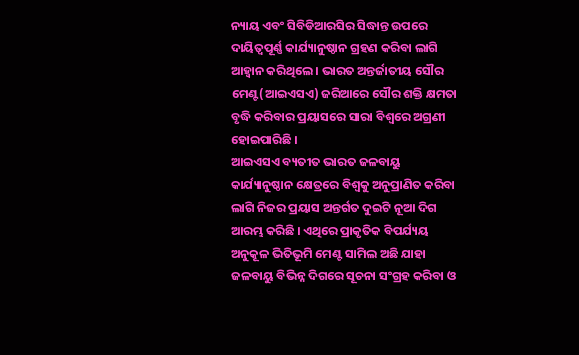ନ୍ୟାୟ ଏବଂ ସିବିଡିଆରସିର ସିଦ୍ଧାନ୍ତ ଉପରେ ଦାୟିତ୍ୱପୂର୍ଣ୍ଣ କାର୍ଯ୍ୟାନୁଷ୍ଠାନ ଗ୍ରହଣ କରିବା ଲାଗି ଆହ୍ୱାନ କରିଥିଲେ । ଭାରତ ଅନ୍ତର୍ଜାତୀୟ ସୌର ମେଣ୍ଟ(ଆଇଏସଏ) ଜରିଆରେ ସୌର ଶକ୍ତି କ୍ଷମତା ବୃଦ୍ଧି କରିବାର ପ୍ରୟାସରେ ସାରା ବିଶ୍ୱରେ ଅଗ୍ରଣୀ ହୋଇପାରିଛି ।
ଆଇଏସଏ ବ୍ୟତୀତ ଭାରତ ଜଳବାୟୁ କାର୍ଯ୍ୟାନୁଷ୍ଠାନ କ୍ଷେତ୍ରରେ ବିଶ୍ୱକୁ ଅନୁପ୍ରାଣିତ କରିବା ଲାଗି ନିଜର ପ୍ରୟାସ ଅନ୍ତର୍ଗତ ଦୁଇଟି ନୂଆ ଦିଗ ଆରମ୍ଭ କରିଛି । ଏଥିରେ ପ୍ରାକୃତିକ ବିପର୍ଯ୍ୟୟ ଅନୁକୂଳ ଭିତିଭୂମି ମେଣ୍ଟ ସାମିଲ ଅଛି ଯାହା ଜଳବାୟୁ ବିଭିନ୍ନ ଦିଗରେ ସୂଚନା ସଂଗ୍ରହ କରିବା ଓ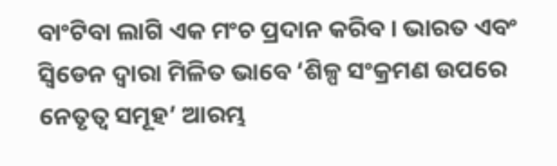ବାଂଟିବା ଲାଗି ଏକ ମଂଚ ପ୍ରଦାନ କରିବ । ଭାରତ ଏବଂ ସ୍ୱିଡେନ ଦ୍ୱାରା ମିଳିତ ଭାବେ ‘ଶିଳ୍ପ ସଂକ୍ରମଣ ଉପରେ ନେତୃତ୍ୱ ସମୂହ’ ଆରମ୍ଭ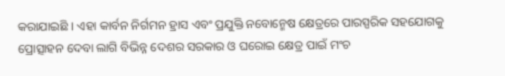କରାଯାଇଛି । ଏହା କାର୍ବନ ନିର୍ଗମନ ହ୍ରାସ ଏବଂ ପ୍ରଯୁକ୍ତି ନବୋନ୍ମେଷ କ୍ଷେତ୍ରରେ ପାରସ୍ପରିକ ସହଯୋଗକୁ ପ୍ରୋତ୍ସାହନ ଦେବା ଲାଗି ବିଭିନ୍ନ ଦେଶର ସରକାର ଓ ଘରୋଇ କ୍ଷେତ୍ର ପାଇଁ ମଂଚ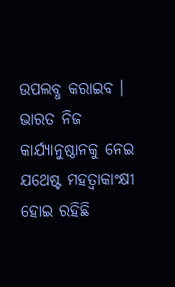ଉପଲବ୍ଧ କରାଇବ ।
ଭାରତ ନିଜ କାର୍ଯ୍ୟାନୁଷ୍ଠାନକୁ ନେଇ ଯଥେଷ୍ଟ ମହତ୍ୱାକାଂକ୍ଷୀ ହୋଇ ରହିଛି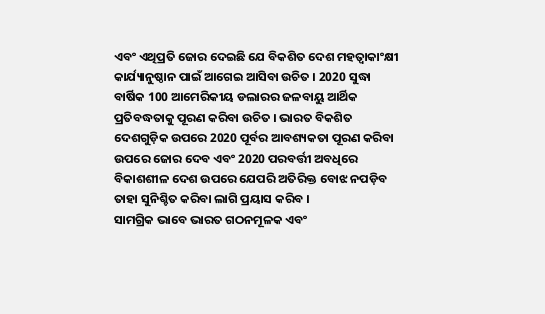ଏବଂ ଏଥିପ୍ରତି ଜୋର ଦେଇଛି ଯେ ବିକଶିତ ଦେଶ ମହତ୍ୱାକାଂକ୍ଷୀ କାର୍ଯ୍ୟାନୁଷ୍ଠାନ ପାଇଁ ଆଗେଇ ଆସିବା ଉଚିତ । 2020 ସୁଦ୍ଧା ବାର୍ଷିକ 100 ଆମେରିକୀୟ ଡଲାରର ଜଳବାୟୁ ଆର୍ଥିକ ପ୍ରତିବଦ୍ଧତାକୁ ପୂରଣ କରିବା ଉଚିତ । ଭାରତ ବିକଶିତ ଦେଶଗୁଡ଼ିକ ଉପରେ 2020 ପୂର୍ବର ଆବଶ୍ୟକତା ପୂରଣ କରିବା ଉପରେ ଜୋର ଦେବ ଏବଂ 2020 ପରବର୍ତ୍ତୀ ଅବଧିରେ ବିକାଶଶୀଳ ଦେଶ ଉପରେ ଯେପରି ଅତିରିକ୍ତ ବୋଝ ନପଡ଼ିବ ତାହା ସୁନିଶ୍ଚିତ କରିବା ଲାଗି ପ୍ରୟାସ କରିବ ।
ସାମଗ୍ରିକ ଭାବେ ଭାରତ ଗଠନମୂଳକ ଏବଂ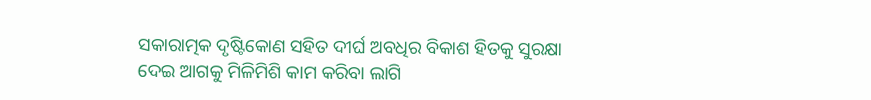ସକାରାତ୍ମକ ଦୃଷ୍ଟିକୋଣ ସହିତ ଦୀର୍ଘ ଅବଧିର ବିକାଶ ହିତକୁ ସୁରକ୍ଷା ଦେଇ ଆଗକୁ ମିଳିମିଶି କାମ କରିବା ଲାଗି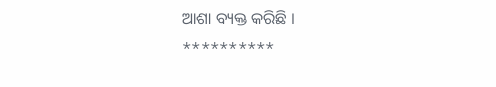ଆଶା ବ୍ୟକ୍ତ କରିଛି ।
**********